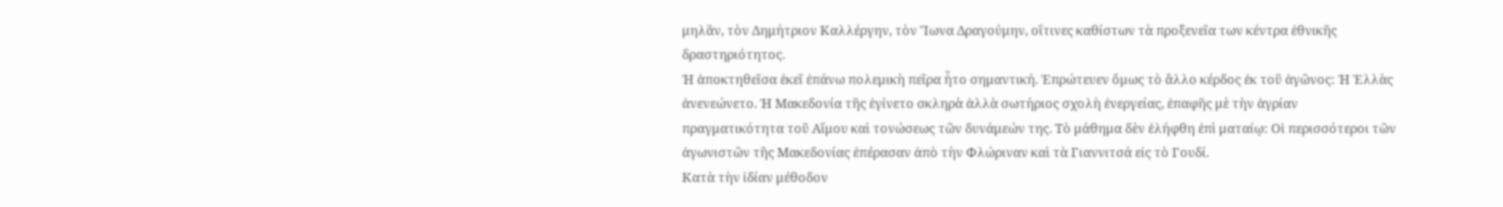μηλᾶν, τὸν Δημήτριον Καλλέργην, τὸν Ἴωνα Δραγούμην, οἵτινες καθίστων τὰ προξενεῖα των κέντρα ἐθνικῆς δραστηριότητος.
Ἡ ἀποκτηθεῖσα ἐκεῖ ἐπάνω πολεμικὴ πεῖρα ἦτο σημαντική. Ἐπρώτευεν ὅμως τὸ ἄλλο κέρδος ἐκ τοῦ ἀγῶνος: Ἡ Ἑλλὰς ἀνενεώνετο. Ἡ Μακεδονία τῆς ἐγίνετο σκληρὰ ἀλλὰ σωτήριος σχολὴ ἐνεργείας, ἐπαφῆς μὲ τὴν ἀγρίαν πραγματικότητα τοῦ Αἵμου καὶ τονώσεως τῶν δυνάμεών της. Τὸ μάθημα δὲν ἐλήφθη ἐπὶ ματαίῳ: Οἱ περισσότεροι τῶν ἀγωνιστῶν τῆς Μακεδονίας ἐπέρασαν ἀπὸ τὴν Φλώριναν καὶ τὰ Γιαννιτσά εἰς τὸ Γουδί.
Κατὰ τὴν ἰδίαν μέθοδον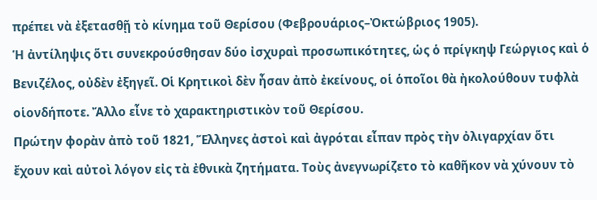πρέπει νὰ ἐξετασθῇ τὸ κίνημα τοῦ Θερίσου (Φεβρουάριος–Ὀκτώβριος 1905).
Ἡ ἀντίληψις ὅτι συνεκρούσθησαν δύο ἰσχυραὶ προσωπικότητες, ὡς ὁ πρίγκηψ Γεώργιος καὶ ὁ Βενιζέλος, οὐδὲν ἐξηγεῖ. Οἱ Κρητικοὶ δὲν ἦσαν ἀπὸ ἐκείνους, οἱ ὁποῖοι θὰ ἠκολούθουν τυφλὰ οἱονδήποτε. Ἄλλο εἶνε τὸ χαρακτηριστικὸν τοῦ Θερίσου.
Πρώτην φορὰν ἀπὸ τοῦ 1821, Ἕλληνες ἀστοὶ καὶ ἀγρόται εἶπαν πρὸς τὴν ὀλιγαρχίαν ὅτι ἔχουν καὶ αὐτοὶ λόγον εἰς τὰ ἐθνικὰ ζητήματα. Τοὺς ἀνεγνωρίζετο τὸ καθῆκον νὰ χύνουν τὸ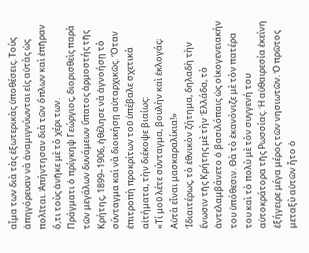αἷμα των διὰ τὰς ἐξωτερικὰς ὑποθέσεις. Τοὺς ἀπηγόρευαν νὰ ἀναμιγνύωνται εἰς αὐτὰς ὡς πολῖται. Ἀπήντησαν διὰ τῶν ὅπλων καὶ ἐπῆραν ὅ,τι τοὺς ἀνῆκε μὲ τὸ χέρι των.
Πράγματι ὁ πρίγκηψ Γεώργιος, διορισθεὶς παρὰ τῶν μεγάλων δυνάμεων ὕπατος ἁρμοστής τῆς Κρήτης, 1899–1906, ἠθέλησε νὰ ἀγνοήσῃ τὸ σύνταγμα καὶ νὰ διοικήσῃ αὐταρχικῶς. Ὅταν ἐπιτροπὴ προκρίτων τοῦ ὑπέβαλε σχετικὰ αἰτήματα, τὴν διέκοψε βιαίως:
«Τί μοῦ λέτε σύνταγμα, βουλὴν καὶ ἐκλογάς; Αὐτὰ εἶναι μασκαραλίκια!»
Ἰδιαιτέρως, τὸ ἐθνικὸν ζήτημα, δηλαδὴ τὴν ἕνωσιν τῆς Κρήτης μὲ τὴν Ἑλλάδα, τὸ ἀντελαμβάνετο ὁ βασιλόπαις ὡς οἰκογενειακήν του ὑπόθεσιν. Θὰ τὸ ἐκανόνιζε μὲ τὸν πατέρα του καὶ τὸ πολὺ μὲ τὸν συγγενή του αὐτοκράτορα τῆς Ρωσσίας. Ἡ αὐθαιρεσία ἐκείνη ἐξήγειρε μέγα μέρος τῶν νησιωτῶν. Ὁ πρῶτος μεταξὺ αὐτῶν ἦτο ὁ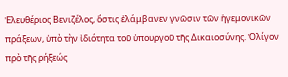Ἐλευθέριος Βενιζέλος, ὅστις ἐλάμβανεν γνῶσιν τῶν ἡγεμονικῶν πράξεων, ὑπὸ τὴν ἰδιότητα τοῦ ὑπουργοῦ τῆς Δικαιοσύνης. Ὀλίγον πρὸ τῆς ρήξεώς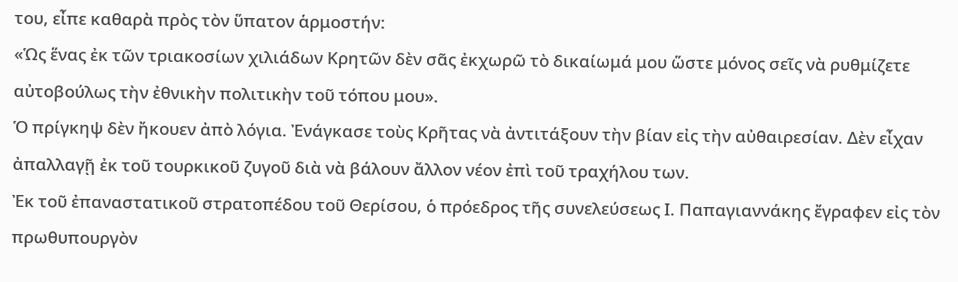του, εἶπε καθαρὰ πρὸς τὸν ὕπατον ἁρμοστήν:
«Ὡς ἕνας ἐκ τῶν τριακοσίων χιλιάδων Κρητῶν δὲν σᾶς ἐκχωρῶ τὸ δικαίωμά μου ὥστε μόνος σεῖς νὰ ρυθμίζετε αὐτοβούλως τὴν ἐθνικὴν πολιτικὴν τοῦ τόπου μου».
Ὁ πρίγκηψ δὲν ἤκουεν ἀπὸ λόγια. Ἐνάγκασε τοὺς Κρῆτας νὰ ἀντιτάξουν τὴν βίαν εἰς τὴν αὐθαιρεσίαν. Δὲν εἶχαν ἀπαλλαγῇ ἐκ τοῦ τουρκικοῦ ζυγοῦ διὰ νὰ βάλουν ἄλλον νέον ἐπὶ τοῦ τραχήλου των.
Ἐκ τοῦ ἐπαναστατικοῦ στρατοπέδου τοῦ Θερίσου, ὁ πρόεδρος τῆς συνελεύσεως Ι. Παπαγιαννάκης ἔγραφεν εἰς τὸν πρωθυπουργὸν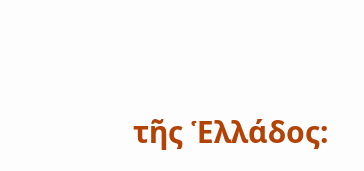τῆς Ἑλλάδος: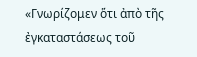«Γνωρίζομεν ὅτι ἀπὸ τῆς ἐγκαταστάσεως τοῦ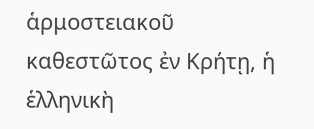ἁρμοστειακοῦ καθεστῶτος ἐν Κρήτῃ, ἡ ἑλληνικὴ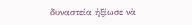δυναστεία ἠξίωσε νὰ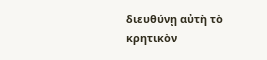διευθύνῃ αὐτὴ τὸ κρητικὸν